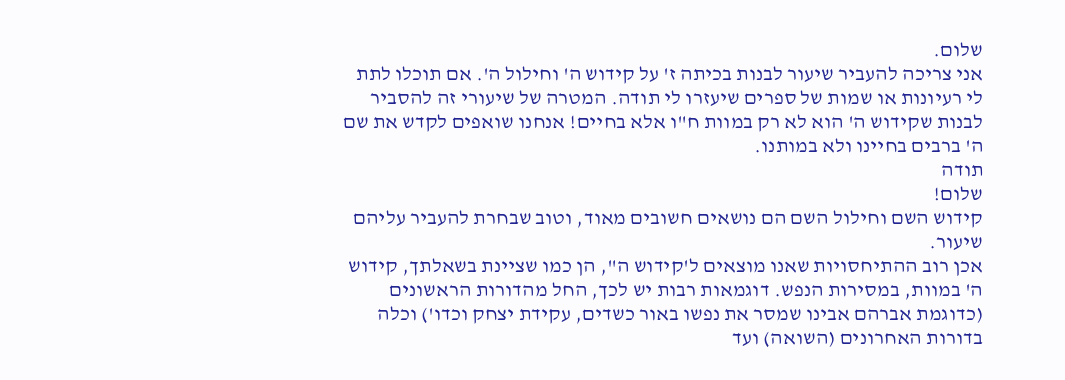שלום.
אני צריכה להעביר שיעור לבנות בכיתה ז' על קידוש ה' וחילול ה'. אם תוכלו לתת לי רעיונות או שמות של ספרים שיעזרו לי תודה. המטרה של שיעורי זה להסביר לבנות שקידוש ה' הוא לא רק במוות ח"ו אלא בחיים! אנחנו שואפים לקדש את שם ה' ברבים בחיינו ולא במותנו.
תודה
שלום!
קידוש השם וחילול השם הם נושאים חשובים מאוד, וטוב שבחרת להעביר עליהם שיעור.
אכן רוב ההתיחסויות שאנו מוצאים ל'קידוש ה", הן כמו שציינת בשאלתך, קידוש ה' במוות, במסירות הנפש. דוגמאות רבות יש לכך, החל מהדורות הראשונים (כדוגמת אברהם אבינו שמסר את נפשו באור כשדים, עקידת יצחק וכדו') וכלה בדורות האחרונים (השואה) ועד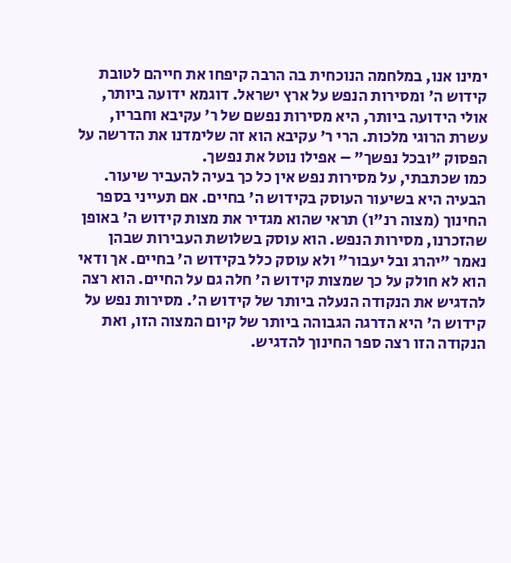ימינו אנו, במלחמה הנוכחית בה הרבה קיפחו את חייהם לטובת קידוש ה' ומסירות הנפש על ארץ ישראל. דוגמא ידועה ביותר, אולי הידועה ביותר, היא מסירות נפשם של ר' עקיבא וחבריו, עשרת הרוגי מלכות. הרי ר' עקיבא הוא זה שלימדנו את הדרשה על הפסוק "ובכל נפשך" – אפילו נוטל את נפשך.
כמו שכתבתי, על מסירות נפש אין כל כך בעיה להעביר שיעור. הבעיה היא בשיעור העוסק בקידוש ה' בחיים. אם תעייני בספר החינוך (מצוה רנ"ו) תראי שהוא מגדיר את מצות קידוש ה' באופן שהזכרנו, מסירות הנפש. הוא עוסק בשלושת העבירות שבהן נאמר "יהרג ובל יעבור" ולא עוסק כלל בקידוש ה' בחיים. אך ודאי הוא לא חולק על כך שמצות קידוש ה' חלה גם על החיים. הוא רצה להדגיש את הנקודה הנעלה ביותר של קידוש ה'. מסירות נפש על קידוש ה' היא הדרגה הגבוהה ביותר של קיום המצוה הזו, ואת הנקודה הזו רצה ספר החינוך להדגיש.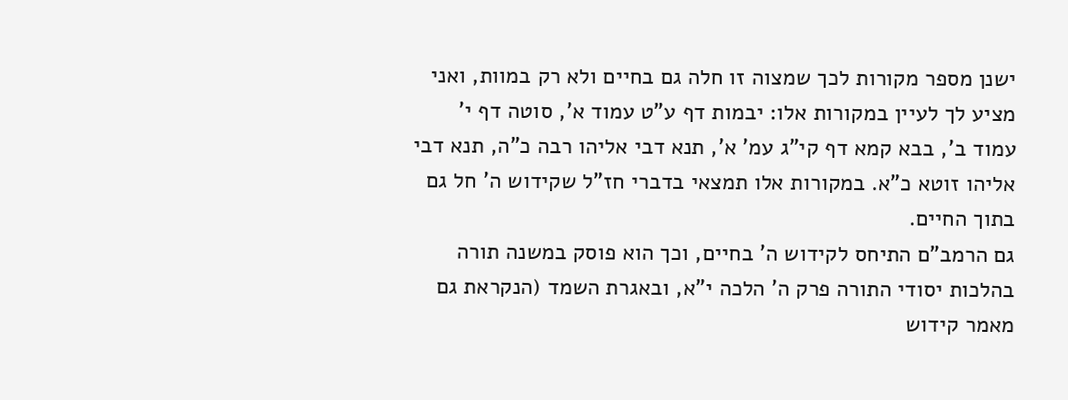ישנן מספר מקורות לכך שמצוה זו חלה גם בחיים ולא רק במוות, ואני מציע לך לעיין במקורות אלו: יבמות דף ע"ט עמוד א', סוטה דף י' עמוד ב', בבא קמא דף קי"ג עמ' א', תנא דבי אליהו רבה כ"ה, תנא דבי אליהו זוטא כ"א. במקורות אלו תמצאי בדברי חז"ל שקידוש ה' חל גם בתוך החיים.
גם הרמב"ם התיחס לקידוש ה' בחיים, וכך הוא פוסק במשנה תורה בהלכות יסודי התורה פרק ה' הלכה י"א, ובאגרת השמד (הנקראת גם מאמר קידוש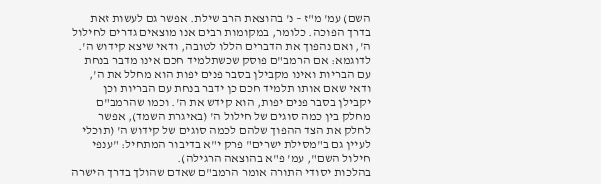השם) עמ' מ"ז – נ' בהוצאת הרב שילת. אפשר גם לעשות זאת בדרך הפוכה. כלומר, במקומות רבים אנו מוצאים גדרים לחילול ה', ואם נהפוך את הדברים הללו לטובה, ודאי שיצא קידוש ה'. לדוגמא: אם הרמב"ם פוסק שכשתלמיד חכם אינו מדבר בנחת עם הבריות ואינו מקבילן בסבר פנים יפות הוא מחלל את ה', ודאי שאם אותו תלמיד חכם כן ידבר בנחת עם הבריות וכן יקבילן בסבר פנים יפות, הוא קידש את ה'. וכמו שהרמב"ם מחלק בין כמה סוגים של חילול ה' (באיגרת השמד), אפשר לחלק את הצד ההפוך שלהם לכמה סוגים של קידוש ה' (תוכלי לעיין גם ב"מסילת ישרים" פרק י"א בדיבור המתחיל: "ענפי חילול השם", עמ' פ"א בהוצאה הרגילה).
בהלכות יסודי התורה אומר הרמב"ם שאדם שהולך בדרך הישרה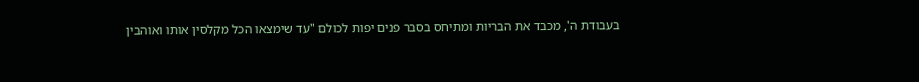בעבודת ה', מכבד את הבריות ומתיחס בסבר פנים יפות לכולם "עד שימצאו הכל מקלסין אותו ואוהבין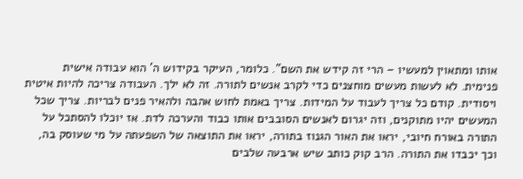אותו ומתאוין למעשיו – הרי זה קידש את השם". כלומר, העיקר בקידוש ה' הוא עבודה אישית פנימית. לא לעשות מעשים מוחצנים כדי לקרב אנשים לתורה. זה לא ילך. העבודה צריכה להיות איטית ויסודית. קודם כל צריך לעבוד על המידות. צריך באמת לחוש אהבה ולהאיר פנים לבריות. צריך שכל המעשים יהיו מתוקנים, וזה יגרום לאנשים הסובבים אותו כבוד והערכה לדת. אז יוכלו להסתכל על התורה באורח חיובי, יראו את האור הגנוז בתורה, יראו את התוצאה של השפעתה על מי שעוסק בה, וכך יכבדו את התורה. הרב קוק כותב שיש ארבעה שלבים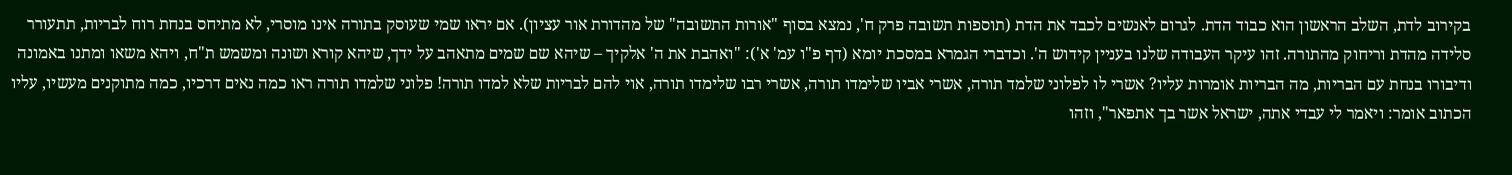בקירוב לדת, השלב הראשון הוא כבוד הדת. לגרום לאנשים לכבד את הדת (תוספות תשובה פרק ח', נמצא בסוף "אורות התשובה" של מהדורת אור עציון). אם יראו שמי שעוסק בתורה אינו מוסרי, לא מתיחס בנחת רוח לבריות, תתעורר סלידה מהדת וריחוק מהתורה. זהו עיקר העבודה שלנו בעניין קידוש ה'. וכדברי הגמרא במסכת יומא (דף פ"ו עמ' א'): "ואהבת את ה' אלקיך – שיהא שם שמים מתאהב על ידך, שיהא קורא ושונה ומשמש ת"ח, ויהא משאו ומתנו באמונה ודיבורו בנחת עם הבריות, מה הבריות אומרות עליו? אשרי לו לפלוני שלמד תורה, אשרי אביו שלימדו תורה, אשרי רבו שלימדו תורה, אוי להם לבריות שלא למדו תורה! פלוני שלמדו תורה ראו כמה נאים דרכיו, כמה מתוקנים מעשיו, עליו הכתוב אומר: ויאמר לי עבדי אתה, ישראל אשר בך אתפאר", וזהו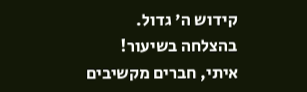קידוש ה' גדול.
בהצלחה בשיעור!
איתי, חברים מקשיבים